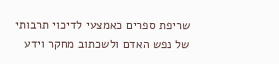שריפת ספרים כאמצעי לדיכוי תרבותי של נפש האדם ולשכתוב מחקר וידע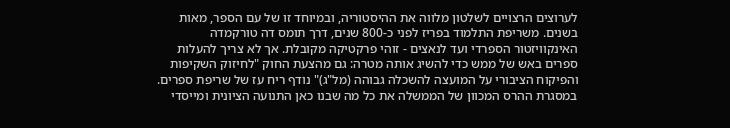לערוצים הרצויים לשלטון מלווה את ההיסטוריה, ובמיוחד זו של עם הספר, מאות בשנים. משריפת התלמוד בפריז לפני כ-800 שנים, דרך תומס דה טורקמדה האינקוויזטור הספרדי ועד לנאצים - זוהי פרקטיקה מקובלת. אך לא צריך להעלות ספרים באש של ממש כדי להשיג אותה מטרה: גם מהצעת החוק "לחיזוק השקיפות והפיקוח הציבורי על המועצה להשכלה גבוהה (מל"ג)" נודף ריח עז של שריפת ספרים.
במסגרת ההרס המכוון של הממשלה את כל מה שבנו כאן התנועה הציונית ומייסדי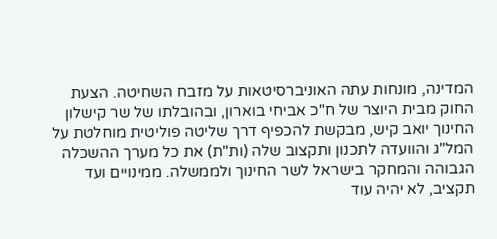המדינה, מונחות עתה האוניברסיטאות על מזבח השחיטה. הצעת החוק מבית היוצר של ח"כ אביחי בוארון, ובהובלתו של שר קישלון החינוך יואב קיש, מבקשת להכפיף דרך שליטה פוליטית מוחלטת על המל"ג והוועדה לתכנון ותקצוב שלה (ות"ת) את כל מערך ההשכלה הגבוהה והמחקר בישראל לשר החינוך ולממשלה. ממינויים ועד תקציב, לא יהיה עוד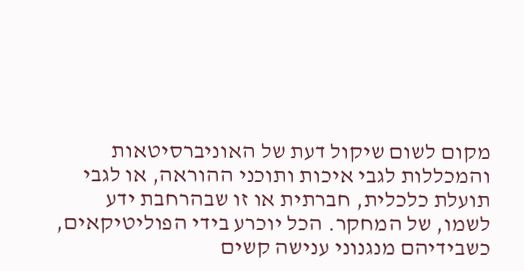מקום לשום שיקול דעת של האוניברסיטאות והמכללות לגבי איכות ותוכני ההוראה, או לגבי תועלת כלכלית, חברתית או זו שבהרחבת ידע לשמו, של המחקר. הכל יוכרע בידי הפוליטיקאים, כשבידיהם מנגנוני ענישה קשים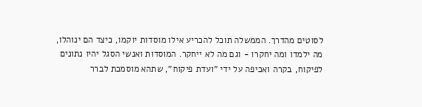לסוטים מהדרך. הממשלה תוכל להכריע אילו מוסדות יוקמו, כיצד הם ינוהלו, מה ילמדו ומה יחקרו - וגם מה לא ייחקר. המוסדות ואנשי הסגל יהיו נתונים לפיקוח, בקרה ואכיפה על ידי "ועדת פיקוח", שתהא מוסמכת לברר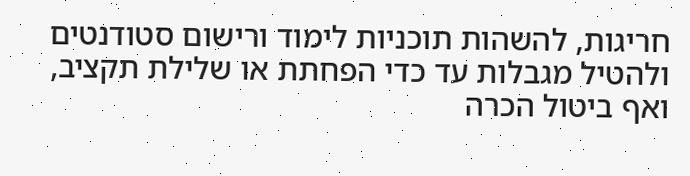חריגות, להשהות תוכניות לימוד ורישום סטודנטים ולהטיל מגבלות עד כדי הפחתת או שלילת תקציב, ואף ביטול הכרה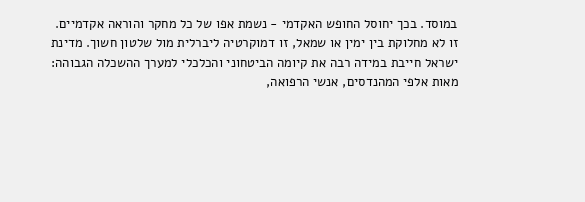במוסד. בכך יחוסל החופש האקדמי - נשמת אפו של כל מחקר והוראה אקדמיים.
זו לא מחלוקת בין ימין או שמאל, זו דמוקרטיה ליברלית מול שלטון חשוך. מדינת ישראל חייבת במידה רבה את קיומה הביטחוני והכלכלי למערך ההשכלה הגבוהה: מאות אלפי המהנדסים, אנשי הרפואה,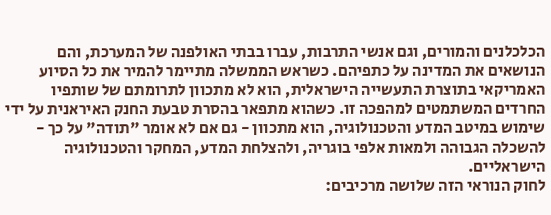הכלכלנים והמורים, וגם אנשי התרבות, עברו בבתי האולפנה של המערכת, והם הנושאים את המדינה על כתפיהם. כשראש הממשלה מתיימר להמיר את כל הסיוע האמריקאי בתוצרת התעשייה הישראלית, הוא לא מתכוון לתרומתם של שותפיו החרדים המשתמטים למהפכה זו. כשהוא מתפאר בהסרת טבעת החנק האיראנית על ידי שימוש במיטב המדע והטכנולוגיה, הוא מתכוון - גם אם לא אומר "תודה" על כך - להשכלה הגבוהה ולמאות אלפי בוגריה, ולהצלחת המדע, המחקר והטכנולוגיה הישראליים.
לחוק הנוראי הזה שלושה מרכיבים: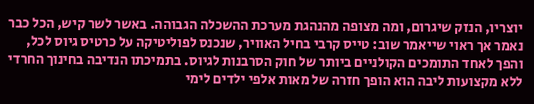יוצריו, הנזק שיגרום, ומה מצופה מהנהגת מערכת ההשכלה הגבוהה. באשר לשר קיש, הכל כבר נאמר אך ראוי שייאמר שוב: טייס קרבי בחיל האוויר, שנכנס לפוליטיקה על כרטיס גיוס לכל, והפך לאחד התומכים הקולניים ביותר של חוק הסרבנות לגיוס. בתמיכתו הנדיבה בחינוך החרדי ללא מקצועות ליבה הוא הופך חזרה של מאות אלפי ילדים לימי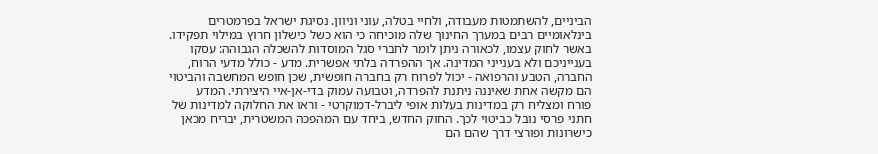הביניים, להשתמטות מעבודה, ולחיי בטלה, עוני וניוון. נסיגת ישראל בפרמטרים בינלאומיים רבים במערך החינוך שלה מוכיחה כי הוא כשל כישלון חרוץ במילוי תפקידו.
באשר לחוק עצמו, לכאורה ניתן לומר לחברי סגל המוסדות להשכלה הגבוהה: עסקו בענייניכם ולא בענייני המדינה. אך ההפרדה בלתי אפשרית. מדע - כולל מדעי הרוח, החברה, הטבע והרפואה - יכול לפרוח רק בחברה חופשית, שכן חופש המחשבה והביטוי הם מקשה אחת שאיננה ניתנת להפרדה, וטבועה עמוק בדי-אן-איי היצירתי. המדע פורח ומצליח רק במדינות בעלות אופי ליברל-דמוקרטי - וראו את החלוקה למדינות של חתני פרסי נובל כביטוי לכך. החוק החדש, ביחד עם המהפכה המשטרית, יבריח מכאן כישרונות ופורצי דרך שהם הם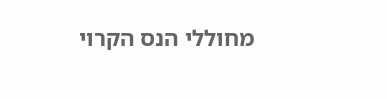מחוללי הנס הקרוי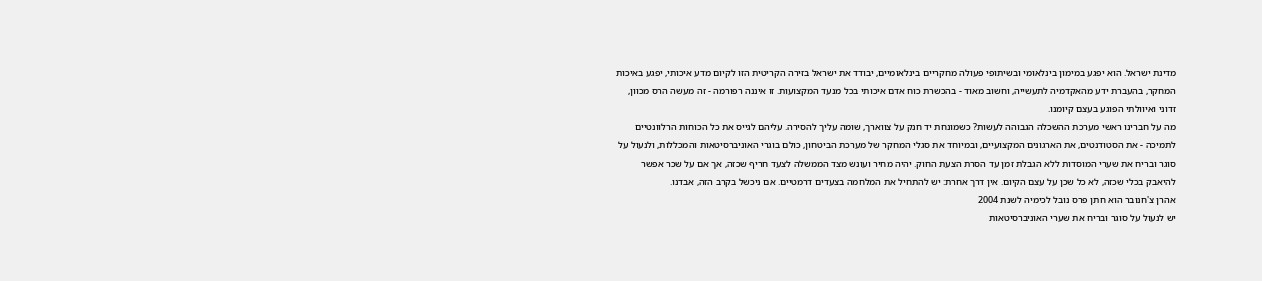מדינת ישראל. הוא יפגע במימון בינלאומי ובשיתופי פעולה מחקריים בינלאומיים, יבודד את ישראל בזירה הקריטית הזו לקיום מדע איכותי, יפגע באיכות המחקר, בהעברת ידע מהאקדמיה לתעשייה, וחשוב מאוד - בהכשרת כוח אדם איכותי בכל מנעד המקצועות. זו איננה רפורמה - זה מעשה הרס מכוון, זדוני ואיוולתי הפוגע בעצם קיומנו.
מה על חברינו ראשי מערכת ההשכלה הגבוהה לעשות? כשמונחת יד חנק על צווארך, שומה עליך להסירה. עליהם לגייס את כל הכוחות הרלוונטיים לתמיכה - את הסטודנטים, את הארגונים המקצועיים, ובמיוחד את סגלי המחקר של מערכת הביטחון, כולם בוגרי האוניברסיטאות והמכללות, ולנעול על סוגר ובריח את שערי המוסדות ללא הגבלת זמן עד הסרת הצעת החוק. יהיה מחיר ועונש מצד הממשלה לצעד חריף שכזה, אך אם על שכר אפשר להיאבק בכלי שכזה, לא כל שכן על עצם הקיום. אין דרך אחרת: יש להתחיל את המלחמה בצעדים דרמטיים. אם ניכשל בקרב הזה, אבדנו.
אהרן צ'חנובר הוא חתן פרס נובל לכימיה לשנת 2004
יש לנעול על סוגר ובריח את שערי האוניברסיטאות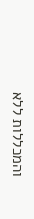והמכללות ללא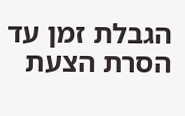הגבלת זמן עד הסרת הצעת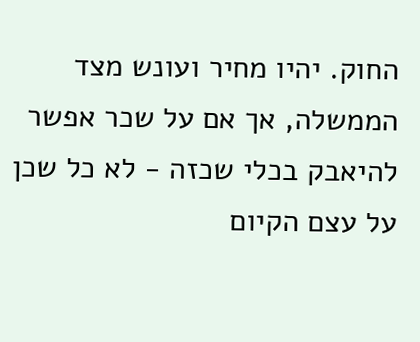החוק. יהיו מחיר ועונש מצד הממשלה, אך אם על שכר אפשר להיאבק בכלי שכזה - לא כל שכן על עצם הקיום